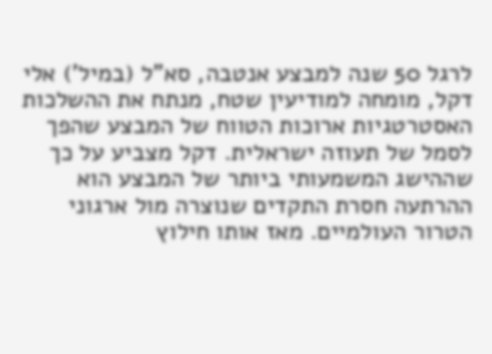לרגל 50 שנה למבצע אנטבה, סא”ל (במיל’) אלי דקל, מומחה למודיעין שטח, מנתח את ההשלכות האסטרטגיות ארוכות הטווח של המבצע שהפך לסמל של תעוזה ישראלית. דקל מצביע על כך שההישג המשמעותי ביותר של המבצע הוא ההרתעה חסרת התקדים שנוצרה מול ארגוני הטרור העולמיים. מאז אותו חילוץ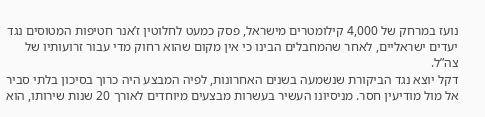נועז במרחק של 4,000 קילומטרים מישראל, פסק כמעט לחלוטין ז’אנר חטיפות המטוסים נגד יעדים ישראליים, לאחר שהמחבלים הבינו כי אין מקום שהוא רחוק מדי עבור זרועותיו של צה”ל.
דקל יוצא נגד הביקורת שנשמעה בשנים האחרונות, לפיה המבצע היה כרוך בסיכון בלתי סביר אל מול מודיעין חסר. מניסיונו העשיר בעשרות מבצעים מיוחדים לאורך 20 שנות שירותו, הוא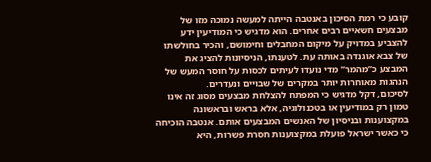קובע כי רמת הסיכון באנטבה הייתה למעשה נמוכה מזו של מבצעים חשאיים רבים אחרים. הוא מדגיש כי המודיעין ידע להצביע במדויק על מיקום המחבלים וחימושם, והכיר בחולשתו של צבא אוגנדה באותה עת. לטענתו, הניסיונות להציג את המבצע כ”מהמר” מדי נועדו לעיתים לכסות על חוסר המעש של הנהגות מאוחרות יותר במקרים של שבויים ונעדרים.
לסיכום, דקל מדגיש כי המפתח להצלחת מבצעים מסוג זה אינו טמון רק במודיעין או בטכנולוגיה, אלא בראש ובראשונה במקצוענות ובניסיון של האנשים המבצעים אותם. אנטבה הוכיחה כי כאשר ישראל פועלת במקצוענות חסרת פשרות, היא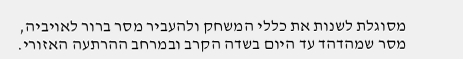מסוגלת לשנות את כללי המשחק ולהעביר מסר ברור לאויביה, מסר שמהדהד עד היום בשדה הקרב ובמרחב ההרתעה האזורי.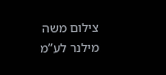צילום משה מילנר לע”מ